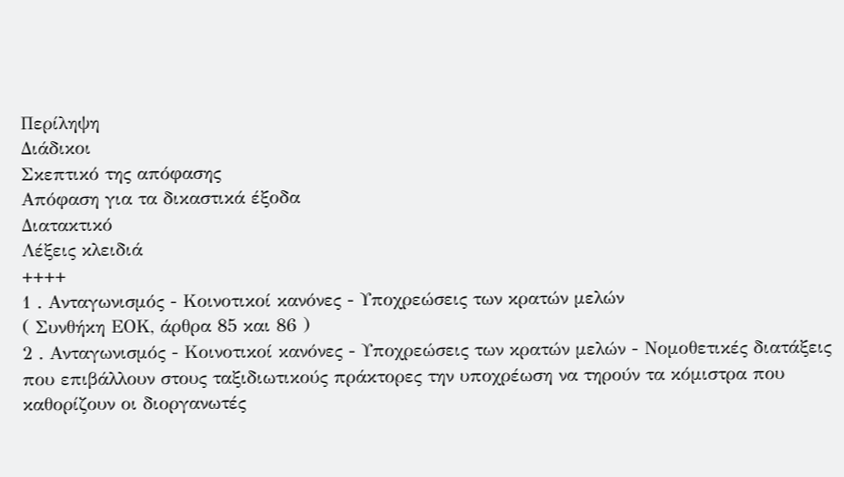Περίληψη
Διάδικοι
Σκεπτικό της απόφασης
Απόφαση για τα δικαστικά έξοδα
Διατακτικό
Λέξεις κλειδιά
++++
1 . Ανταγωνισμός - Κοινοτικοί κανόνες - Υποχρεώσεις των κρατών μελών
( Συνθήκη ΕΟΚ, άρθρα 85 και 86 )
2 . Ανταγωνισμός - Κοινοτικοί κανόνες - Υποχρεώσεις των κρατών μελών - Νομοθετικές διατάξεις που επιβάλλουν στους ταξιδιωτικούς πράκτορες την υποχρέωση να τηρούν τα κόμιστρα που καθορίζουν οι διοργανωτές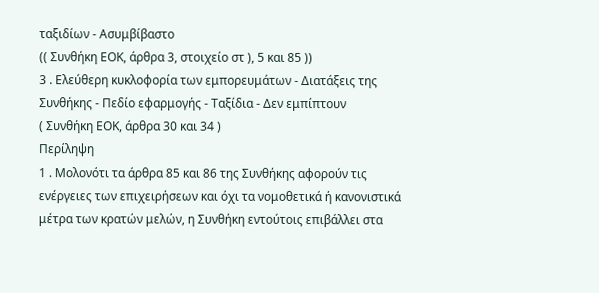ταξιδίων - Ασυμβίβαστο
(( Συνθήκη ΕΟΚ, άρθρα 3, στοιχείο στ ), 5 και 85 ))
3 . Ελεύθερη κυκλοφορία των εμπορευμάτων - Διατάξεις της Συνθήκης - Πεδίο εφαρμογής - Ταξίδια - Δεν εμπίπτουν
( Συνθήκη ΕΟΚ, άρθρα 30 και 34 )
Περίληψη
1 . Μολονότι τα άρθρα 85 και 86 της Συνθήκης αφορούν τις ενέργειες των επιχειρήσεων και όχι τα νομοθετικά ή κανονιστικά μέτρα των κρατών μελών, η Συνθήκη εντούτοις επιβάλλει στα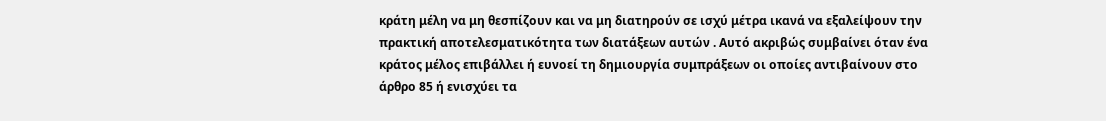κράτη μέλη να μη θεσπίζουν και να μη διατηρούν σε ισχύ μέτρα ικανά να εξαλείψουν την πρακτική αποτελεσματικότητα των διατάξεων αυτών . Αυτό ακριβώς συμβαίνει όταν ένα κράτος μέλος επιβάλλει ή ευνοεί τη δημιουργία συμπράξεων οι οποίες αντιβαίνουν στο άρθρο 85 ή ενισχύει τα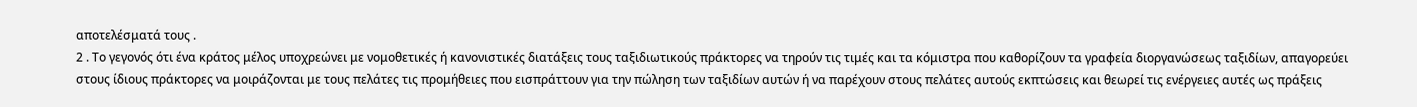αποτελέσματά τους .
2 . Το γεγονός ότι ένα κράτος μέλος υποχρεώνει με νομοθετικές ή κανονιστικές διατάξεις τους ταξιδιωτικούς πράκτορες να τηρούν τις τιμές και τα κόμιστρα που καθορίζουν τα γραφεία διοργανώσεως ταξιδίων, απαγορεύει στους ίδιους πράκτορες να μοιράζονται με τους πελάτες τις προμήθειες που εισπράττουν για την πώληση των ταξιδίων αυτών ή να παρέχουν στους πελάτες αυτούς εκπτώσεις και θεωρεί τις ενέργειες αυτές ως πράξεις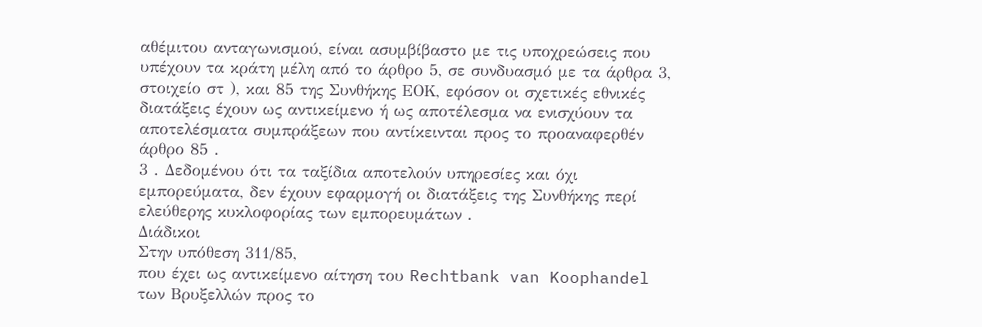αθέμιτου ανταγωνισμού, είναι ασυμβίβαστο με τις υποχρεώσεις που υπέχουν τα κράτη μέλη από το άρθρο 5, σε συνδυασμό με τα άρθρα 3, στοιχείο στ ), και 85 της Συνθήκης ΕΟΚ, εφόσον οι σχετικές εθνικές διατάξεις έχουν ως αντικείμενο ή ως αποτέλεσμα να ενισχύουν τα αποτελέσματα συμπράξεων που αντίκεινται προς το προαναφερθέν άρθρο 85 .
3 . Δεδομένου ότι τα ταξίδια αποτελούν υπηρεσίες και όχι εμπορεύματα, δεν έχουν εφαρμογή οι διατάξεις της Συνθήκης περί ελεύθερης κυκλοφορίας των εμπορευμάτων .
Διάδικοι
Στην υπόθεση 311/85,
που έχει ως αντικείμενο αίτηση του Rechtbank van Koophandel των Βρυξελλών προς το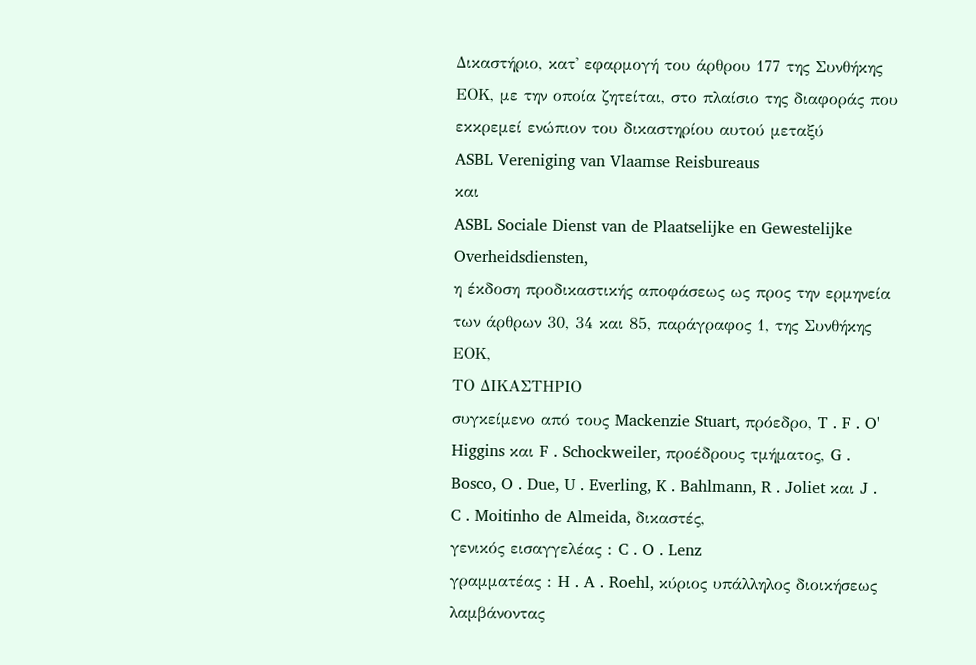Δικαστήριο, κατ' εφαρμογή του άρθρου 177 της Συνθήκης ΕΟΚ, με την οποία ζητείται, στο πλαίσιο της διαφοράς που εκκρεμεί ενώπιον του δικαστηρίου αυτού μεταξύ
ASBL Vereniging van Vlaamse Reisbureaus
και
ASBL Sociale Dienst van de Plaatselijke en Gewestelijke Overheidsdiensten,
η έκδοση προδικαστικής αποφάσεως ως προς την ερμηνεία των άρθρων 30, 34 και 85, παράγραφος 1, της Συνθήκης ΕΟΚ,
ΤΟ ΔΙΚΑΣΤΗΡΙΟ
συγκείμενο από τους Mackenzie Stuart, πρόεδρο, T . F . O' Higgins και F . Schockweiler, προέδρους τμήματος, G . Bosco, O . Due, U . Everling, K . Bahlmann, R . Joliet και J . C . Moitinho de Almeida, δικαστές,
γενικός εισαγγελέας : C . O . Lenz
γραμματέας : H . A . Roehl, κύριος υπάλληλος διοικήσεως
λαμβάνοντας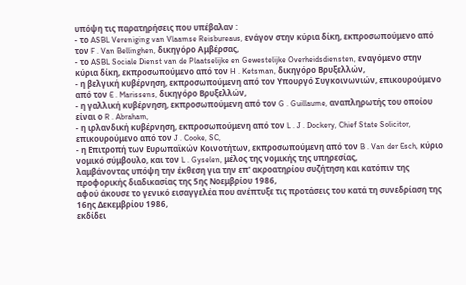υπόψη τις παρατηρήσεις που υπέβαλαν :
- το ASBL Vereniging van Vlaamse Reisbureaus, ενάγον στην κύρια δίκη, εκπροσωπούμενο από τον F . Van Bellinghen, δικηγόρο Αμβέρσας,
- το ASBL Sociale Dienst van de Plaatselijke en Gewestelijke Overheidsdiensten, εναγόμενο στην κύρια δίκη, εκπροσωπούμενο από τον H . Ketsman, δικηγόρο Βρυξελλών,
- η βελγική κυβέρνηση, εκπροσωπούμενη από τον Υπουργό Συγκοινωνιών, επικουρούμενο από τον E . Marissens, δικηγόρο Βρυξελλών,
- η γαλλική κυβέρνηση, εκπροσωπούμενη από τον G . Guillaume, αναπληρωτής του οποίου είναι ο R . Abraham,
- η ιρλανδική κυβέρνηση, εκπροσωπούμενη από τον L . J . Dockery, Chief State Solicitor, επικουρούμενο από τον J . Cooke, SC,
- η Επιτροπή των Ευρωπαϊκών Κοινοτήτων, εκπροσωπούμενη από τον B . Van der Esch, κύριο νομικό σύμβουλο, και τον L . Gyselen, μέλος της νομικής της υπηρεσίας,
λαμβάνοντας υπόψη την έκθεση για την επ' ακροατηρίου συζήτηση και κατόπιν της προφορικής διαδικασίας της 5ης Νοεμβρίου 1986,
αφού άκουσε το γενικό εισαγγελέα που ανέπτυξε τις προτάσεις του κατά τη συνεδρίαση της 16ης Δεκεμβρίου 1986,
εκδίδει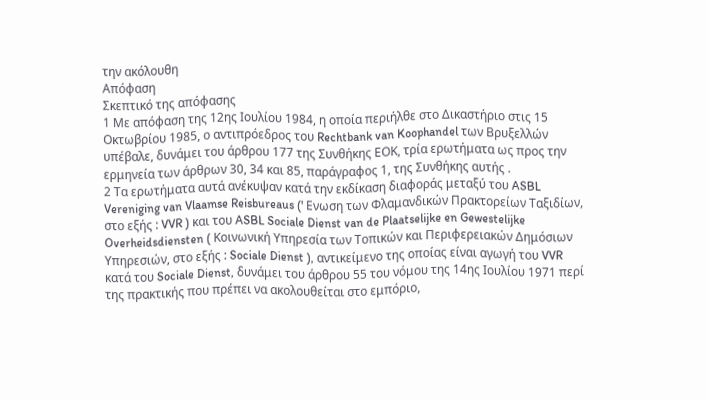την ακόλουθη
Απόφαση
Σκεπτικό της απόφασης
1 Με απόφαση της 12ης Ιουλίου 1984, η οποία περιήλθε στο Δικαστήριο στις 15 Οκτωβρίου 1985, ο αντιπρόεδρος του Rechtbank van Koophandel των Βρυξελλών υπέβαλε, δυνάμει του άρθρου 177 της Συνθήκης ΕΟΚ, τρία ερωτήματα ως προς την ερμηνεία των άρθρων 30, 34 και 85, παράγραφος 1, της Συνθήκης αυτής .
2 Τα ερωτήματα αυτά ανέκυψαν κατά την εκδίκαση διαφοράς μεταξύ του ASBL Vereniging van Vlaamse Reisbureaus (' Ενωση των Φλαμανδικών Πρακτορείων Ταξιδίων, στο εξής : VVR ) και του ASBL Sociale Dienst van de Plaatselijke en Gewestelijke Overheidsdiensten ( Κοινωνική Υπηρεσία των Τοπικών και Περιφερειακών Δημόσιων Υπηρεσιών, στο εξής : Sociale Dienst ), αντικείμενο της οποίας είναι αγωγή του VVR κατά του Sociale Dienst, δυνάμει του άρθρου 55 του νόμου της 14ης Ιουλίου 1971 περί της πρακτικής που πρέπει να ακολουθείται στο εμπόριο,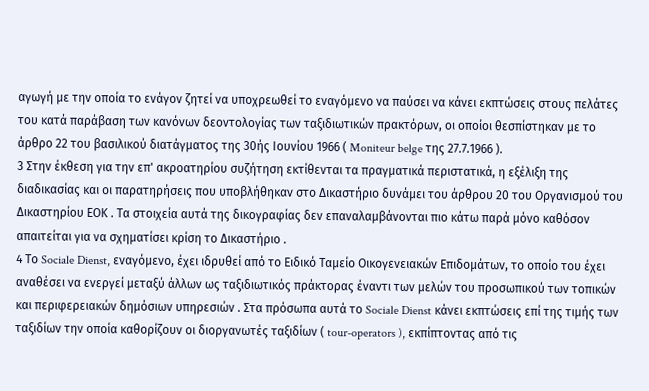αγωγή με την οποία το ενάγον ζητεί να υποχρεωθεί το εναγόμενο να παύσει να κάνει εκπτώσεις στους πελάτες του κατά παράβαση των κανόνων δεοντολογίας των ταξιδιωτικών πρακτόρων, οι οποίοι θεσπίστηκαν με το άρθρο 22 του βασιλικού διατάγματος της 30ής Ιουνίου 1966 ( Moniteur belge της 27.7.1966 ).
3 Στην έκθεση για την επ' ακροατηρίου συζήτηση εκτίθενται τα πραγματικά περιστατικά, η εξέλιξη της διαδικασίας και οι παρατηρήσεις που υποβλήθηκαν στο Δικαστήριο δυνάμει του άρθρου 20 του Οργανισμού του Δικαστηρίου ΕΟΚ . Τα στοιχεία αυτά της δικογραφίας δεν επαναλαμβάνονται πιο κάτω παρά μόνο καθόσον απαιτείται για να σχηματίσει κρίση το Δικαστήριο .
4 Το Sociale Dienst, εναγόμενο, έχει ιδρυθεί από το Ειδικό Ταμείο Οικογενειακών Επιδομάτων, το οποίο του έχει αναθέσει να ενεργεί μεταξύ άλλων ως ταξιδιωτικός πράκτορας έναντι των μελών του προσωπικού των τοπικών και περιφερειακών δημόσιων υπηρεσιών . Στα πρόσωπα αυτά το Sociale Dienst κάνει εκπτώσεις επί της τιμής των ταξιδίων την οποία καθορίζουν οι διοργανωτές ταξιδίων ( tour-operators ), εκπίπτοντας από τις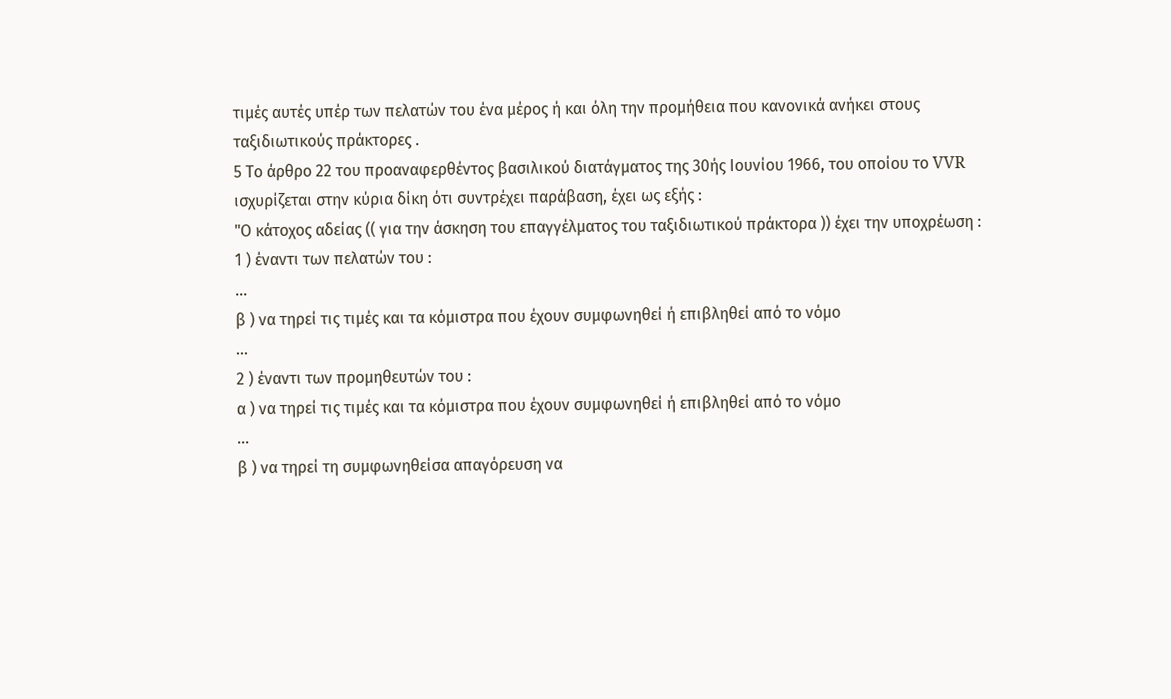τιμές αυτές υπέρ των πελατών του ένα μέρος ή και όλη την προμήθεια που κανονικά ανήκει στους ταξιδιωτικούς πράκτορες .
5 Το άρθρο 22 του προαναφερθέντος βασιλικού διατάγματος της 30ής Ιουνίου 1966, του οποίου το VVR ισχυρίζεται στην κύρια δίκη ότι συντρέχει παράβαση, έχει ως εξής :
"Ο κάτοχος αδείας (( για την άσκηση του επαγγέλματος του ταξιδιωτικού πράκτορα )) έχει την υποχρέωση :
1 ) έναντι των πελατών του :
...
β ) να τηρεί τις τιμές και τα κόμιστρα που έχουν συμφωνηθεί ή επιβληθεί από το νόμο
...
2 ) έναντι των προμηθευτών του :
α ) να τηρεί τις τιμές και τα κόμιστρα που έχουν συμφωνηθεί ή επιβληθεί από το νόμο
...
β ) να τηρεί τη συμφωνηθείσα απαγόρευση να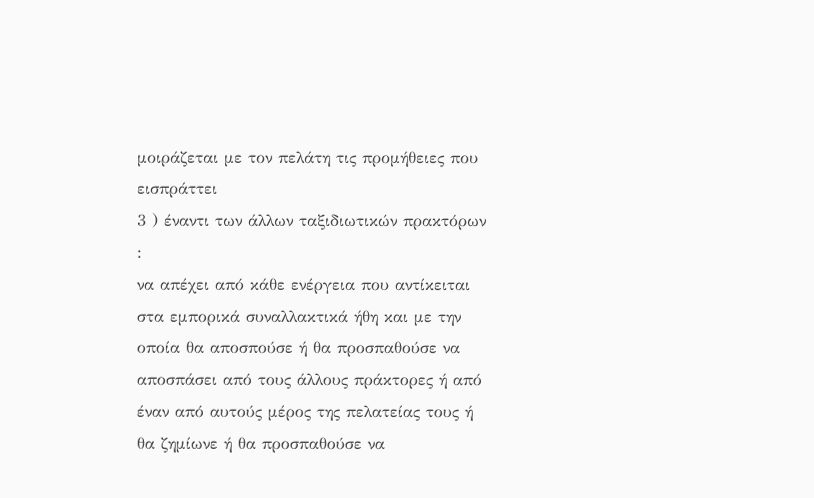μοιράζεται με τον πελάτη τις προμήθειες που εισπράττει
3 ) έναντι των άλλων ταξιδιωτικών πρακτόρων :
να απέχει από κάθε ενέργεια που αντίκειται στα εμπορικά συναλλακτικά ήθη και με την οποία θα αποσπούσε ή θα προσπαθούσε να αποσπάσει από τους άλλους πράκτορες ή από έναν από αυτούς μέρος της πελατείας τους ή θα ζημίωνε ή θα προσπαθούσε να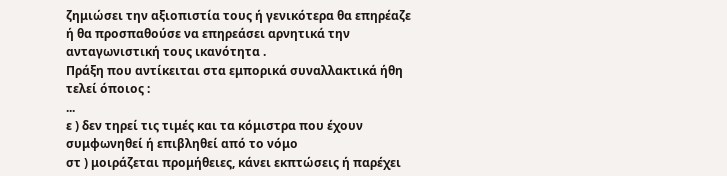ζημιώσει την αξιοπιστία τους ή γενικότερα θα επηρέαζε ή θα προσπαθούσε να επηρεάσει αρνητικά την ανταγωνιστική τους ικανότητα .
Πράξη που αντίκειται στα εμπορικά συναλλακτικά ήθη τελεί όποιος :
...
ε ) δεν τηρεί τις τιμές και τα κόμιστρα που έχουν συμφωνηθεί ή επιβληθεί από το νόμο
στ ) μοιράζεται προμήθειες, κάνει εκπτώσεις ή παρέχει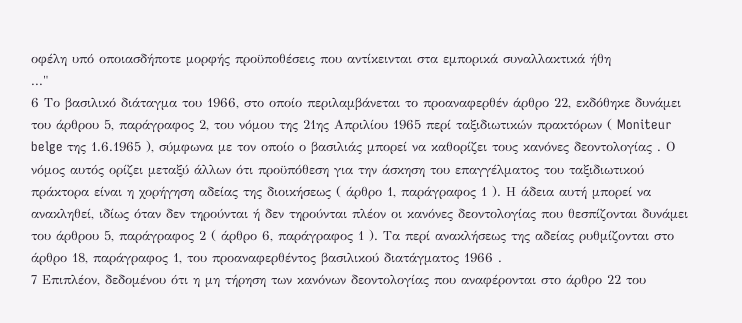οφέλη υπό οποιασδήποτε μορφής προϋποθέσεις που αντίκεινται στα εμπορικά συναλλακτικά ήθη
..."
6 Το βασιλικό διάταγμα του 1966, στο οποίο περιλαμβάνεται το προαναφερθέν άρθρο 22, εκδόθηκε δυνάμει του άρθρου 5, παράγραφος 2, του νόμου της 21ης Απριλίου 1965 περί ταξιδιωτικών πρακτόρων ( Moniteur belge της 1.6.1965 ), σύμφωνα με τον οποίο ο βασιλιάς μπορεί να καθορίζει τους κανόνες δεοντολογίας . Ο νόμος αυτός ορίζει μεταξύ άλλων ότι προϋπόθεση για την άσκηση του επαγγέλματος του ταξιδιωτικού πράκτορα είναι η χορήγηση αδείας της διοικήσεως ( άρθρο 1, παράγραφος 1 ). Η άδεια αυτή μπορεί να ανακληθεί, ιδίως όταν δεν τηρούνται ή δεν τηρούνται πλέον οι κανόνες δεοντολογίας που θεσπίζονται δυνάμει του άρθρου 5, παράγραφος 2 ( άρθρο 6, παράγραφος 1 ). Τα περί ανακλήσεως της αδείας ρυθμίζονται στο άρθρο 18, παράγραφος 1, του προαναφερθέντος βασιλικού διατάγματος 1966 .
7 Επιπλέον, δεδομένου ότι η μη τήρηση των κανόνων δεοντολογίας που αναφέρονται στο άρθρο 22 του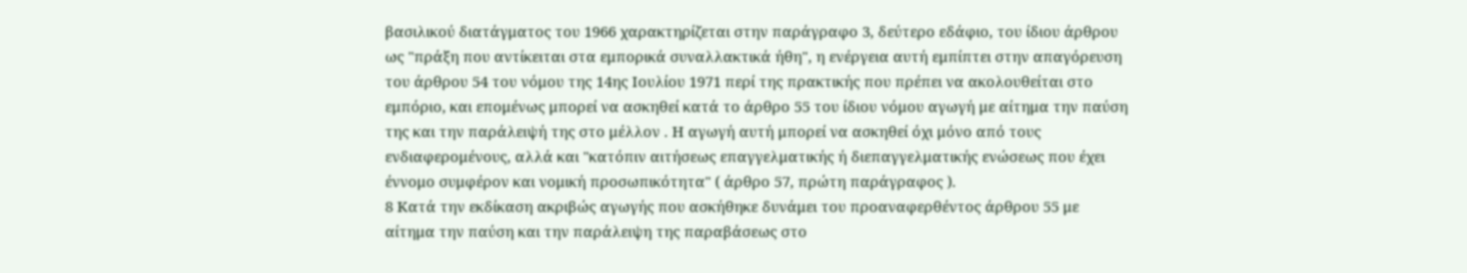βασιλικού διατάγματος του 1966 χαρακτηρίζεται στην παράγραφο 3, δεύτερο εδάφιο, του ίδιου άρθρου ως "πράξη που αντίκειται στα εμπορικά συναλλακτικά ήθη", η ενέργεια αυτή εμπίπτει στην απαγόρευση του άρθρου 54 του νόμου της 14ης Ιουλίου 1971 περί της πρακτικής που πρέπει να ακολουθείται στο εμπόριο, και επομένως μπορεί να ασκηθεί κατά το άρθρο 55 του ίδιου νόμου αγωγή με αίτημα την παύση της και την παράλειψή της στο μέλλον . Η αγωγή αυτή μπορεί να ασκηθεί όχι μόνο από τους ενδιαφερομένους, αλλά και "κατόπιν αιτήσεως επαγγελματικής ή διεπαγγελματικής ενώσεως που έχει έννομο συμφέρον και νομική προσωπικότητα" ( άρθρο 57, πρώτη παράγραφος ).
8 Κατά την εκδίκαση ακριβώς αγωγής που ασκήθηκε δυνάμει του προαναφερθέντος άρθρου 55 με αίτημα την παύση και την παράλειψη της παραβάσεως στο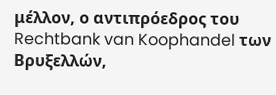μέλλον, ο αντιπρόεδρος του Rechtbank van Koophandel των Βρυξελλών,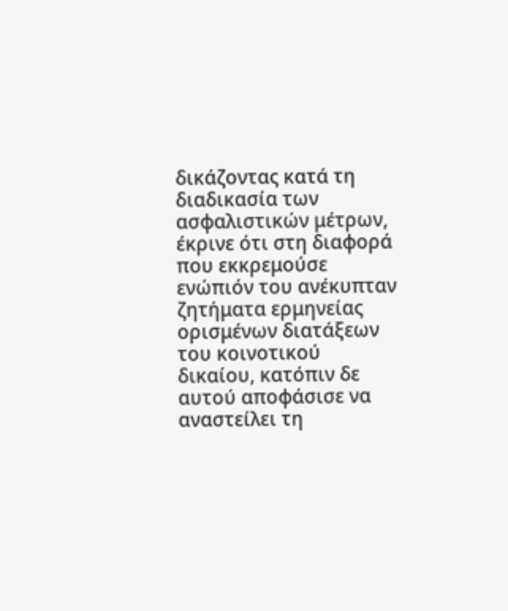δικάζοντας κατά τη διαδικασία των ασφαλιστικών μέτρων, έκρινε ότι στη διαφορά που εκκρεμούσε ενώπιόν του ανέκυπταν ζητήματα ερμηνείας ορισμένων διατάξεων του κοινοτικού δικαίου, κατόπιν δε αυτού αποφάσισε να αναστείλει τη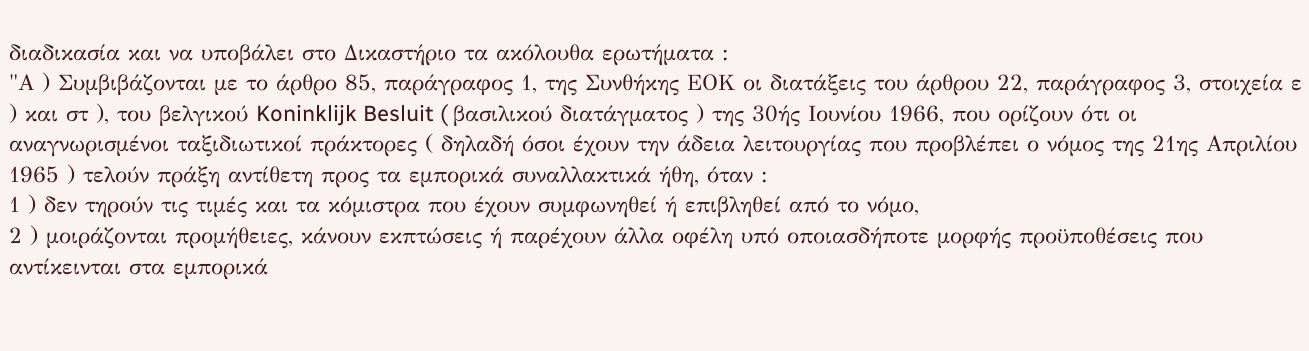διαδικασία και να υποβάλει στο Δικαστήριο τα ακόλουθα ερωτήματα :
"Α ) Συμβιβάζονται με το άρθρο 85, παράγραφος 1, της Συνθήκης ΕΟΚ οι διατάξεις του άρθρου 22, παράγραφος 3, στοιχεία ε ) και στ ), του βελγικού Koninklijk Besluit ( βασιλικού διατάγματος ) της 30ής Ιουνίου 1966, που ορίζουν ότι οι αναγνωρισμένοι ταξιδιωτικοί πράκτορες ( δηλαδή όσοι έχουν την άδεια λειτουργίας που προβλέπει ο νόμος της 21ης Απριλίου 1965 ) τελούν πράξη αντίθετη προς τα εμπορικά συναλλακτικά ήθη, όταν :
1 ) δεν τηρούν τις τιμές και τα κόμιστρα που έχουν συμφωνηθεί ή επιβληθεί από το νόμο,
2 ) μοιράζονται προμήθειες, κάνουν εκπτώσεις ή παρέχουν άλλα οφέλη υπό οποιασδήποτε μορφής προϋποθέσεις που αντίκεινται στα εμπορικά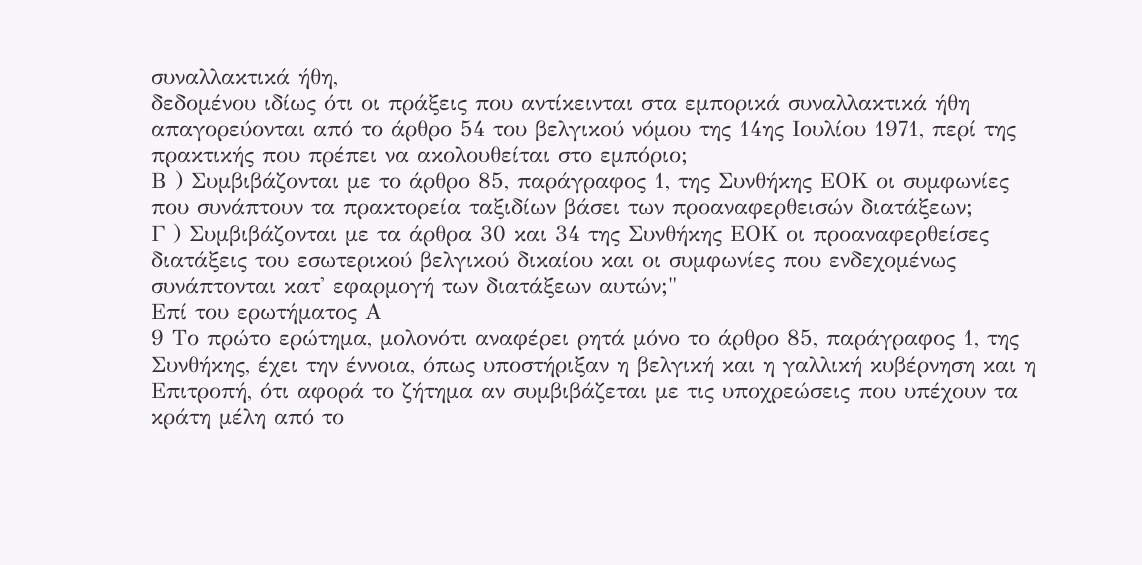συναλλακτικά ήθη,
δεδομένου ιδίως ότι οι πράξεις που αντίκεινται στα εμπορικά συναλλακτικά ήθη απαγορεύονται από το άρθρο 54 του βελγικού νόμου της 14ης Ιουλίου 1971, περί της πρακτικής που πρέπει να ακολουθείται στο εμπόριο;
Β ) Συμβιβάζονται με το άρθρο 85, παράγραφος 1, της Συνθήκης ΕΟΚ οι συμφωνίες που συνάπτουν τα πρακτορεία ταξιδίων βάσει των προαναφερθεισών διατάξεων;
Γ ) Συμβιβάζονται με τα άρθρα 30 και 34 της Συνθήκης ΕΟΚ οι προαναφερθείσες διατάξεις του εσωτερικού βελγικού δικαίου και οι συμφωνίες που ενδεχομένως συνάπτονται κατ' εφαρμογή των διατάξεων αυτών;"
Επί του ερωτήματος Α
9 Το πρώτο ερώτημα, μολονότι αναφέρει ρητά μόνο το άρθρο 85, παράγραφος 1, της Συνθήκης, έχει την έννοια, όπως υποστήριξαν η βελγική και η γαλλική κυβέρνηση και η Επιτροπή, ότι αφορά το ζήτημα αν συμβιβάζεται με τις υποχρεώσεις που υπέχουν τα κράτη μέλη από το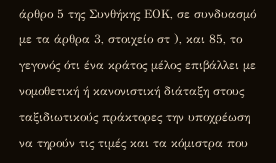άρθρο 5 της Συνθήκης ΕΟΚ, σε συνδυασμό με τα άρθρα 3, στοιχείο στ ), και 85, το γεγονός ότι ένα κράτος μέλος επιβάλλει με νομοθετική ή κανονιστική διάταξη στους ταξιδιωτικούς πράκτορες την υποχρέωση να τηρούν τις τιμές και τα κόμιστρα που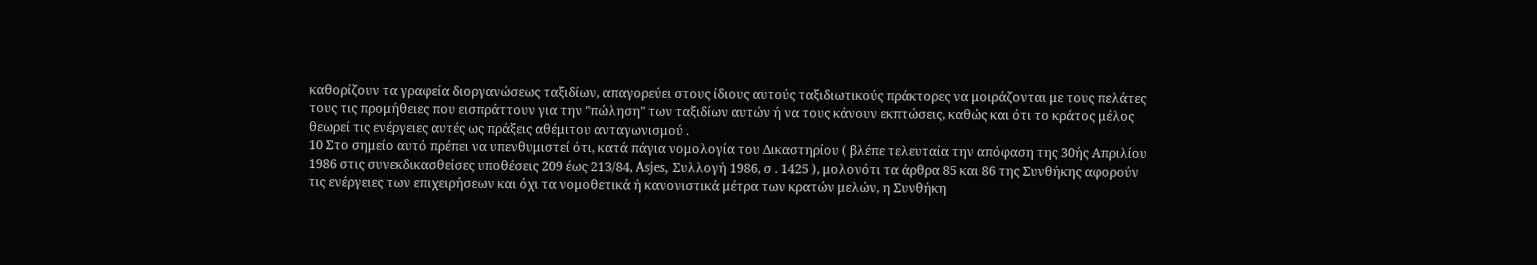καθορίζουν τα γραφεία διοργανώσεως ταξιδίων, απαγορεύει στους ίδιους αυτούς ταξιδιωτικούς πράκτορες να μοιράζονται με τους πελάτες τους τις προμήθειες που εισπράττουν για την "πώληση" των ταξιδίων αυτών ή να τους κάνουν εκπτώσεις, καθώς και ότι το κράτος μέλος θεωρεί τις ενέργειες αυτές ως πράξεις αθέμιτου ανταγωνισμού .
10 Στο σημείο αυτό πρέπει να υπενθυμιστεί ότι, κατά πάγια νομολογία του Δικαστηρίου ( βλέπε τελευταία την απόφαση της 30ής Απριλίου 1986 στις συνεκδικασθείσες υποθέσεις 209 έως 213/84, Asjes, Συλλογή 1986, σ . 1425 ), μολονότι τα άρθρα 85 και 86 της Συνθήκης αφορούν τις ενέργειες των επιχειρήσεων και όχι τα νομοθετικά ή κανονιστικά μέτρα των κρατών μελών, η Συνθήκη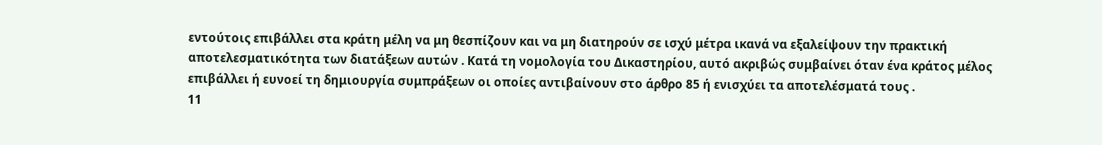εντούτοις επιβάλλει στα κράτη μέλη να μη θεσπίζουν και να μη διατηρούν σε ισχύ μέτρα ικανά να εξαλείψουν την πρακτική αποτελεσματικότητα των διατάξεων αυτών . Κατά τη νομολογία του Δικαστηρίου, αυτό ακριβώς συμβαίνει όταν ένα κράτος μέλος επιβάλλει ή ευνοεί τη δημιουργία συμπράξεων οι οποίες αντιβαίνουν στο άρθρο 85 ή ενισχύει τα αποτελέσματά τους .
11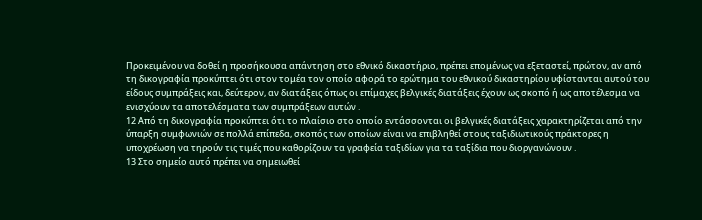Προκειμένου να δοθεί η προσήκουσα απάντηση στο εθνικό δικαστήριο, πρέπει επομένως να εξεταστεί, πρώτον, αν από τη δικογραφία προκύπτει ότι στον τομέα τον οποίο αφορά το ερώτημα του εθνικού δικαστηρίου υφίστανται αυτού του είδους συμπράξεις και, δεύτερον, αν διατάξεις όπως οι επίμαχες βελγικές διατάξεις έχουν ως σκοπό ή ως αποτέλεσμα να ενισχύουν τα αποτελέσματα των συμπράξεων αυτών .
12 Από τη δικογραφία προκύπτει ότι το πλαίσιο στο οποίο εντάσσονται οι βελγικές διατάξεις χαρακτηρίζεται από την ύπαρξη συμφωνιών σε πολλά επίπεδα, σκοπός των οποίων είναι να επιβληθεί στους ταξιδιωτικούς πράκτορες η υποχρέωση να τηρούν τις τιμές που καθορίζουν τα γραφεία ταξιδίων για τα ταξίδια που διοργανώνουν .
13 Στο σημείο αυτό πρέπει να σημειωθεί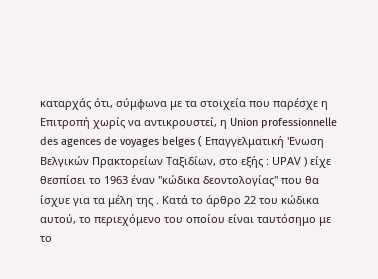καταρχάς ότι, σύμφωνα με τα στοιχεία που παρέσχε η Επιτροπή χωρίς να αντικρουστεί, η Union professionnelle des agences de voyages belges ( Επαγγελματική 'Ενωση Βελγικών Πρακτορείων Ταξιδίων, στο εξής : UΡΑV ) είχε θεσπίσει το 1963 έναν "κώδικα δεοντολογίας" που θα ίσχυε για τα μέλη της . Κατά το άρθρο 22 του κώδικα αυτού, το περιεχόμενο του οποίου είναι ταυτόσημο με το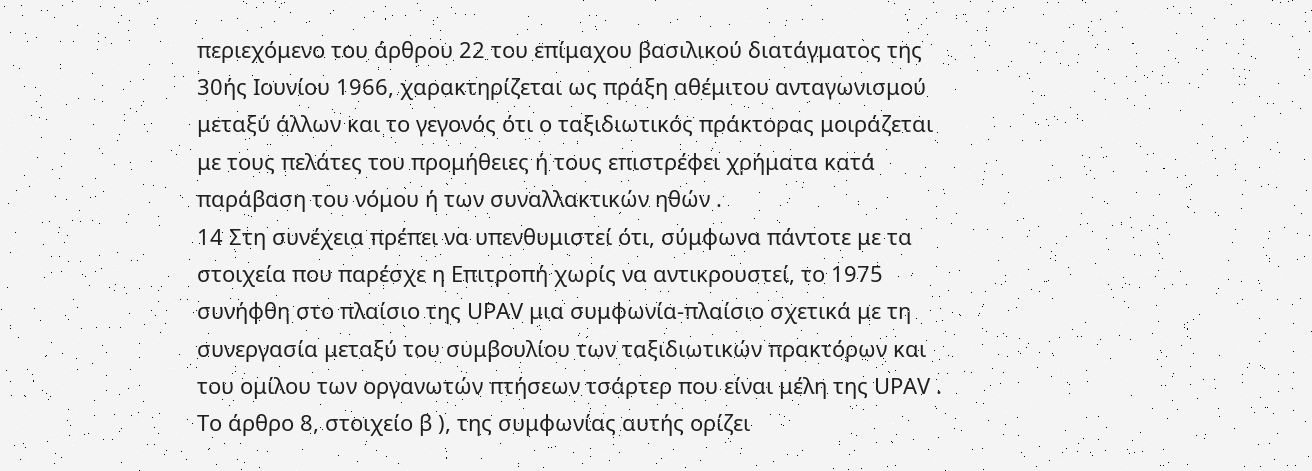περιεχόμενο του άρθρου 22 του επίμαχου βασιλικού διατάγματος της 30ής Ιουνίου 1966, χαρακτηρίζεται ως πράξη αθέμιτου ανταγωνισμού μεταξύ άλλων και το γεγονός ότι ο ταξιδιωτικός πράκτορας μοιράζεται με τους πελάτες του προμήθειες ή τους επιστρέφει χρήματα κατά παράβαση του νόμου ή των συναλλακτικών ηθών .
14 Στη συνέχεια πρέπει να υπενθυμιστεί ότι, σύμφωνα πάντοτε με τα στοιχεία που παρέσχε η Επιτροπή χωρίς να αντικρουστεί, το 1975 συνήφθη στο πλαίσιο της UΡΑV μια συμφωνία-πλαίσιο σχετικά με τη συνεργασία μεταξύ του συμβουλίου των ταξιδιωτικών πρακτόρων και του ομίλου των οργανωτών πτήσεων τσάρτερ που είναι μέλη της UΡΑV . Το άρθρο 8, στοιχείο β ), της συμφωνίας αυτής ορίζει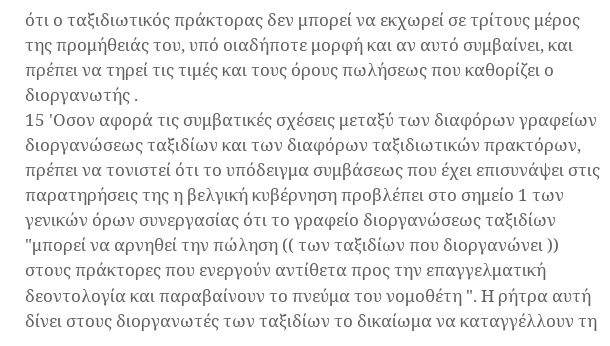ότι ο ταξιδιωτικός πράκτορας δεν μπορεί να εκχωρεί σε τρίτους μέρος της προμήθειάς του, υπό οιαδήποτε μορφή και αν αυτό συμβαίνει, και πρέπει να τηρεί τις τιμές και τους όρους πωλήσεως που καθορίζει ο διοργανωτής .
15 'Οσον αφορά τις συμβατικές σχέσεις μεταξύ των διαφόρων γραφείων διοργανώσεως ταξιδίων και των διαφόρων ταξιδιωτικών πρακτόρων, πρέπει να τονιστεί ότι το υπόδειγμα συμβάσεως που έχει επισυνάψει στις παρατηρήσεις της η βελγική κυβέρνηση προβλέπει στο σημείο 1 των γενικών όρων συνεργασίας ότι το γραφείο διοργανώσεως ταξιδίων "μπορεί να αρνηθεί την πώληση (( των ταξιδίων που διοργανώνει )) στους πράκτορες που ενεργούν αντίθετα προς την επαγγελματική δεοντολογία και παραβαίνουν το πνεύμα του νομοθέτη ". Η ρήτρα αυτή δίνει στους διοργανωτές των ταξιδίων το δικαίωμα να καταγγέλλουν τη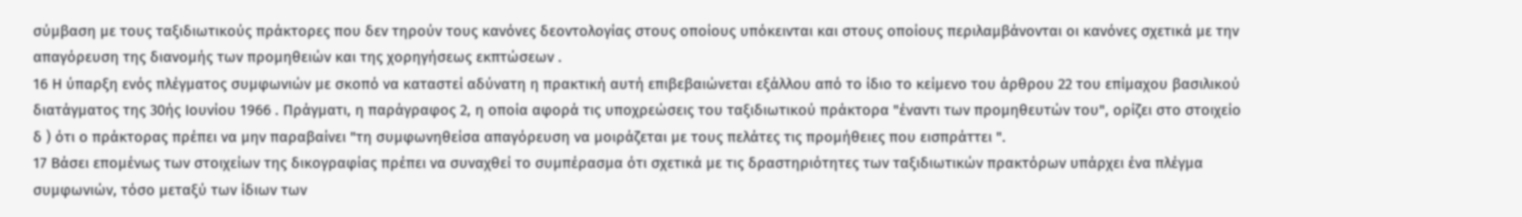σύμβαση με τους ταξιδιωτικούς πράκτορες που δεν τηρούν τους κανόνες δεοντολογίας στους οποίους υπόκεινται και στους οποίους περιλαμβάνονται οι κανόνες σχετικά με την απαγόρευση της διανομής των προμηθειών και της χορηγήσεως εκπτώσεων .
16 Η ύπαρξη ενός πλέγματος συμφωνιών με σκοπό να καταστεί αδύνατη η πρακτική αυτή επιβεβαιώνεται εξάλλου από το ίδιο το κείμενο του άρθρου 22 του επίμαχου βασιλικού διατάγματος της 30ής Ιουνίου 1966 . Πράγματι, η παράγραφος 2, η οποία αφορά τις υποχρεώσεις του ταξιδιωτικού πράκτορα "έναντι των προμηθευτών του", ορίζει στο στοιχείο δ ) ότι ο πράκτορας πρέπει να μην παραβαίνει "τη συμφωνηθείσα απαγόρευση να μοιράζεται με τους πελάτες τις προμήθειες που εισπράττει ".
17 Βάσει επομένως των στοιχείων της δικογραφίας πρέπει να συναχθεί το συμπέρασμα ότι σχετικά με τις δραστηριότητες των ταξιδιωτικών πρακτόρων υπάρχει ένα πλέγμα συμφωνιών, τόσο μεταξύ των ίδιων των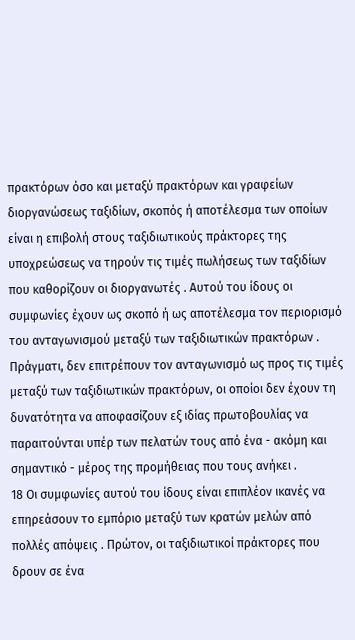πρακτόρων όσο και μεταξύ πρακτόρων και γραφείων διοργανώσεως ταξιδίων, σκοπός ή αποτέλεσμα των οποίων είναι η επιβολή στους ταξιδιωτικούς πράκτορες της υποχρεώσεως να τηρούν τις τιμές πωλήσεως των ταξιδίων που καθορίζουν οι διοργανωτές . Αυτού του ίδους οι συμφωνίες έχουν ως σκοπό ή ως αποτέλεσμα τον περιορισμό του ανταγωνισμού μεταξύ των ταξιδιωτικών πρακτόρων . Πράγματι, δεν επιτρέπουν τον ανταγωνισμό ως προς τις τιμές μεταξύ των ταξιδιωτικών πρακτόρων, οι οποίοι δεν έχουν τη δυνατότητα να αποφασίζουν εξ ιδίας πρωτοβουλίας να παραιτούνται υπέρ των πελατών τους από ένα - ακόμη και σημαντικό - μέρος της προμήθειας που τους ανήκει .
18 Οι συμφωνίες αυτού του ίδους είναι επιπλέον ικανές να επηρεάσουν το εμπόριο μεταξύ των κρατών μελών από πολλές απόψεις . Πρώτον, οι ταξιδιωτικοί πράκτορες που δρουν σε ένα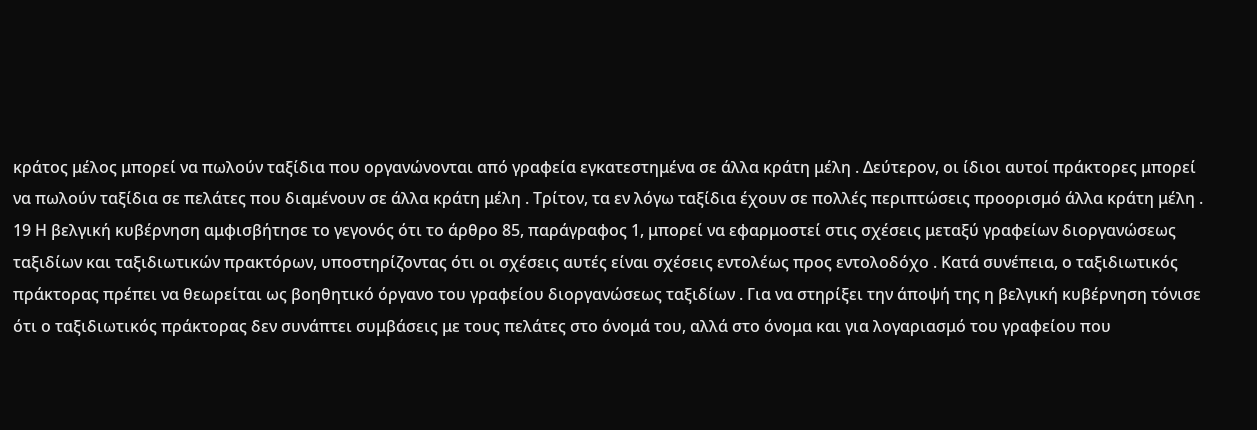κράτος μέλος μπορεί να πωλούν ταξίδια που οργανώνονται από γραφεία εγκατεστημένα σε άλλα κράτη μέλη . Δεύτερον, οι ίδιοι αυτοί πράκτορες μπορεί να πωλούν ταξίδια σε πελάτες που διαμένουν σε άλλα κράτη μέλη . Τρίτον, τα εν λόγω ταξίδια έχουν σε πολλές περιπτώσεις προορισμό άλλα κράτη μέλη .
19 Η βελγική κυβέρνηση αμφισβήτησε το γεγονός ότι το άρθρο 85, παράγραφος 1, μπορεί να εφαρμοστεί στις σχέσεις μεταξύ γραφείων διοργανώσεως ταξιδίων και ταξιδιωτικών πρακτόρων, υποστηρίζοντας ότι οι σχέσεις αυτές είναι σχέσεις εντολέως προς εντολοδόχο . Κατά συνέπεια, ο ταξιδιωτικός πράκτορας πρέπει να θεωρείται ως βοηθητικό όργανο του γραφείου διοργανώσεως ταξιδίων . Για να στηρίξει την άποψή της η βελγική κυβέρνηση τόνισε ότι ο ταξιδιωτικός πράκτορας δεν συνάπτει συμβάσεις με τους πελάτες στο όνομά του, αλλά στο όνομα και για λογαριασμό του γραφείου που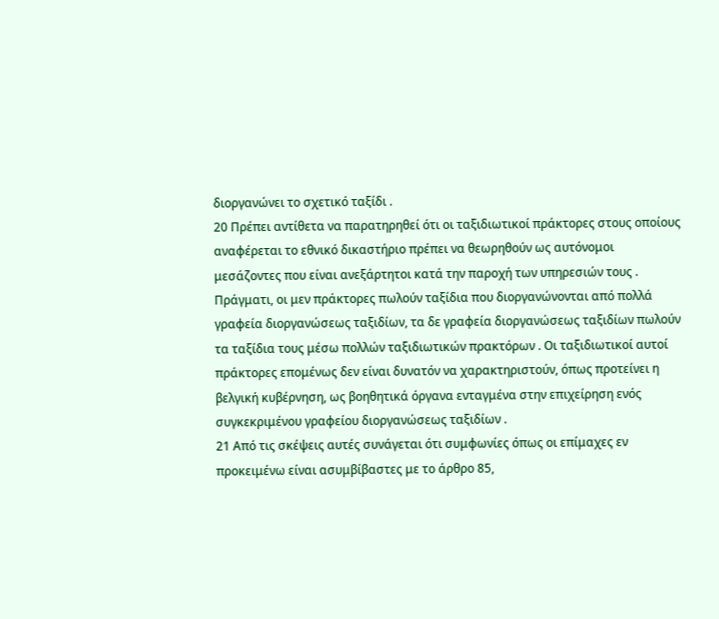διοργανώνει το σχετικό ταξίδι .
20 Πρέπει αντίθετα να παρατηρηθεί ότι οι ταξιδιωτικοί πράκτορες στους οποίους αναφέρεται το εθνικό δικαστήριο πρέπει να θεωρηθούν ως αυτόνομοι μεσάζοντες που είναι ανεξάρτητοι κατά την παροχή των υπηρεσιών τους . Πράγματι, οι μεν πράκτορες πωλούν ταξίδια που διοργανώνονται από πολλά γραφεία διοργανώσεως ταξιδίων, τα δε γραφεία διοργανώσεως ταξιδίων πωλούν τα ταξίδια τους μέσω πολλών ταξιδιωτικών πρακτόρων . Οι ταξιδιωτικοί αυτοί πράκτορες επομένως δεν είναι δυνατόν να χαρακτηριστούν, όπως προτείνει η βελγική κυβέρνηση, ως βοηθητικά όργανα ενταγμένα στην επιχείρηση ενός συγκεκριμένου γραφείου διοργανώσεως ταξιδίων .
21 Από τις σκέψεις αυτές συνάγεται ότι συμφωνίες όπως οι επίμαχες εν προκειμένω είναι ασυμβίβαστες με το άρθρο 85,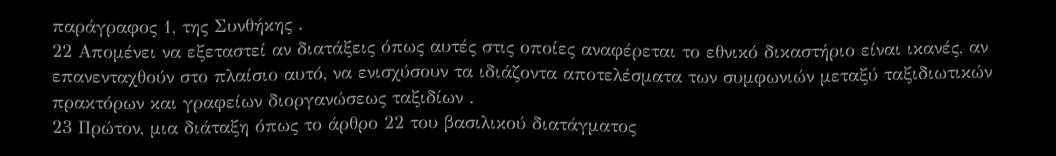παράγραφος 1, της Συνθήκης .
22 Απομένει να εξεταστεί αν διατάξεις όπως αυτές στις οποίες αναφέρεται το εθνικό δικαστήριο είναι ικανές, αν επανενταχθούν στο πλαίσιο αυτό, να ενισχύσουν τα ιδιάζοντα αποτελέσματα των συμφωνιών μεταξύ ταξιδιωτικών πρακτόρων και γραφείων διοργανώσεως ταξιδίων .
23 Πρώτον, μια διάταξη όπως το άρθρο 22 του βασιλικού διατάγματος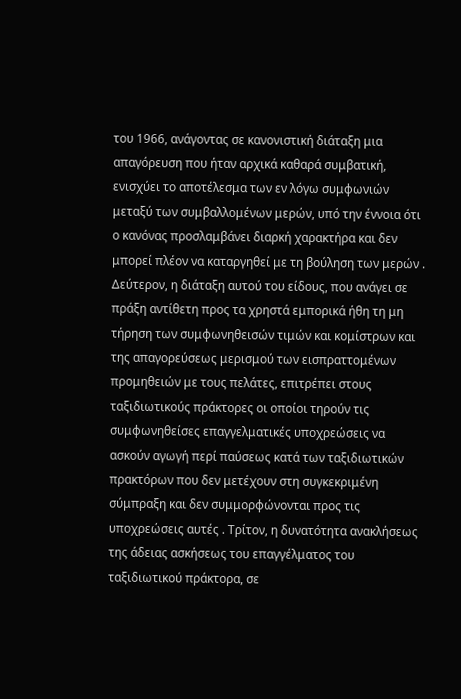του 1966, ανάγοντας σε κανονιστική διάταξη μια απαγόρευση που ήταν αρχικά καθαρά συμβατική, ενισχύει το αποτέλεσμα των εν λόγω συμφωνιών μεταξύ των συμβαλλομένων μερών, υπό την έννοια ότι ο κανόνας προσλαμβάνει διαρκή χαρακτήρα και δεν μπορεί πλέον να καταργηθεί με τη βούληση των μερών . Δεύτερον, η διάταξη αυτού του είδους, που ανάγει σε πράξη αντίθετη προς τα χρηστά εμπορικά ήθη τη μη τήρηση των συμφωνηθεισών τιμών και κομίστρων και της απαγορεύσεως μερισμού των εισπραττομένων προμηθειών με τους πελάτες, επιτρέπει στους ταξιδιωτικούς πράκτορες οι οποίοι τηρούν τις συμφωνηθείσες επαγγελματικές υποχρεώσεις να ασκούν αγωγή περί παύσεως κατά των ταξιδιωτικών πρακτόρων που δεν μετέχουν στη συγκεκριμένη σύμπραξη και δεν συμμορφώνονται προς τις υποχρεώσεις αυτές . Τρίτον, η δυνατότητα ανακλήσεως της άδειας ασκήσεως του επαγγέλματος του ταξιδιωτικού πράκτορα, σε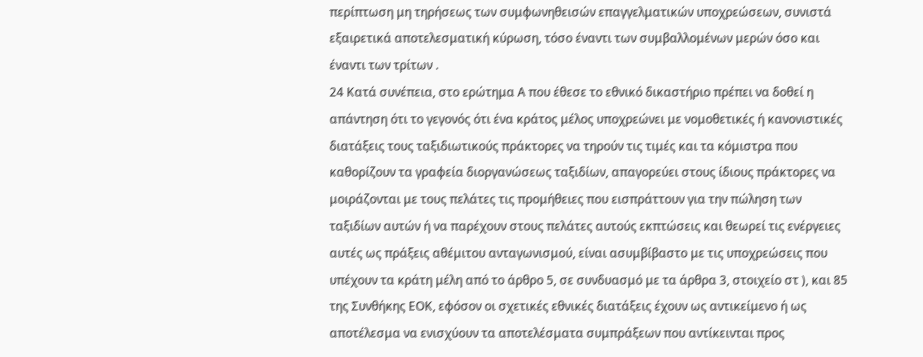περίπτωση μη τηρήσεως των συμφωνηθεισών επαγγελματικών υποχρεώσεων, συνιστά εξαιρετικά αποτελεσματική κύρωση, τόσο έναντι των συμβαλλομένων μερών όσο και έναντι των τρίτων .
24 Κατά συνέπεια, στο ερώτημα Α που έθεσε το εθνικό δικαστήριο πρέπει να δοθεί η απάντηση ότι το γεγονός ότι ένα κράτος μέλος υποχρεώνει με νομοθετικές ή κανονιστικές διατάξεις τους ταξιδιωτικούς πράκτορες να τηρούν τις τιμές και τα κόμιστρα που καθορίζουν τα γραφεία διοργανώσεως ταξιδίων, απαγορεύει στους ίδιους πράκτορες να μοιράζονται με τους πελάτες τις προμήθειες που εισπράττουν για την πώληση των ταξιδίων αυτών ή να παρέχουν στους πελάτες αυτούς εκπτώσεις και θεωρεί τις ενέργειες αυτές ως πράξεις αθέμιτου ανταγωνισμού, είναι ασυμβίβαστο με τις υποχρεώσεις που υπέχουν τα κράτη μέλη από το άρθρο 5, σε συνδυασμό με τα άρθρα 3, στοιχείο στ ), και 85 της Συνθήκης ΕΟΚ, εφόσον οι σχετικές εθνικές διατάξεις έχουν ως αντικείμενο ή ως αποτέλεσμα να ενισχύουν τα αποτελέσματα συμπράξεων που αντίκεινται προς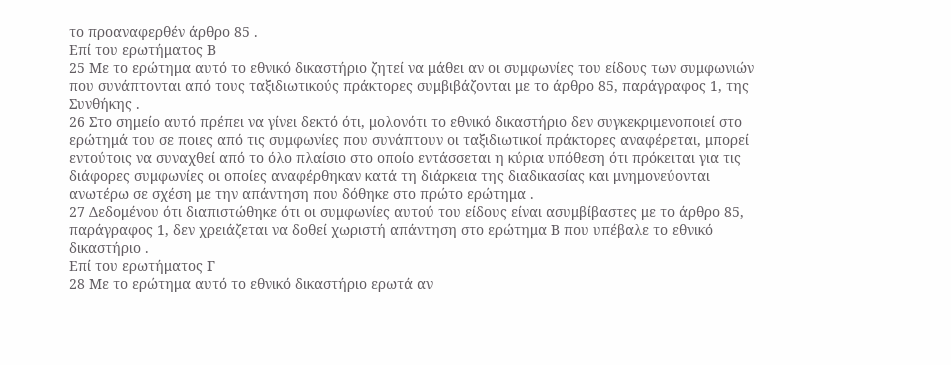το προαναφερθέν άρθρο 85 .
Επί του ερωτήματος Β
25 Με το ερώτημα αυτό το εθνικό δικαστήριο ζητεί να μάθει αν οι συμφωνίες του είδους των συμφωνιών που συνάπτονται από τους ταξιδιωτικούς πράκτορες συμβιβάζονται με το άρθρο 85, παράγραφος 1, της Συνθήκης .
26 Στο σημείο αυτό πρέπει να γίνει δεκτό ότι, μολονότι το εθνικό δικαστήριο δεν συγκεκριμενοποιεί στο ερώτημά του σε ποιες από τις συμφωνίες που συνάπτουν οι ταξιδιωτικοί πράκτορες αναφέρεται, μπορεί εντούτοις να συναχθεί από το όλο πλαίσιο στο οποίο εντάσσεται η κύρια υπόθεση ότι πρόκειται για τις διάφορες συμφωνίες οι οποίες αναφέρθηκαν κατά τη διάρκεια της διαδικασίας και μνημονεύονται ανωτέρω σε σχέση με την απάντηση που δόθηκε στο πρώτο ερώτημα .
27 Δεδομένου ότι διαπιστώθηκε ότι οι συμφωνίες αυτού του είδους είναι ασυμβίβαστες με το άρθρο 85, παράγραφος 1, δεν χρειάζεται να δοθεί χωριστή απάντηση στο ερώτημα Β που υπέβαλε το εθνικό δικαστήριο .
Επί του ερωτήματος Γ
28 Με το ερώτημα αυτό το εθνικό δικαστήριο ερωτά αν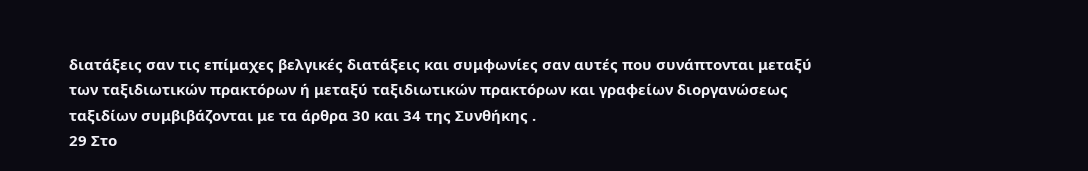διατάξεις σαν τις επίμαχες βελγικές διατάξεις και συμφωνίες σαν αυτές που συνάπτονται μεταξύ των ταξιδιωτικών πρακτόρων ή μεταξύ ταξιδιωτικών πρακτόρων και γραφείων διοργανώσεως ταξιδίων συμβιβάζονται με τα άρθρα 30 και 34 της Συνθήκης .
29 Στο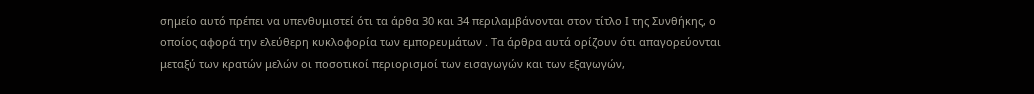σημείο αυτό πρέπει να υπενθυμιστεί ότι τα άρθα 30 και 34 περιλαμβάνονται στον τίτλο Ι της Συνθήκης, ο οποίος αφορά την ελεύθερη κυκλοφορία των εμπορευμάτων . Τα άρθρα αυτά ορίζουν ότι απαγορεύονται μεταξύ των κρατών μελών οι ποσοτικοί περιορισμοί των εισαγωγών και των εξαγωγών,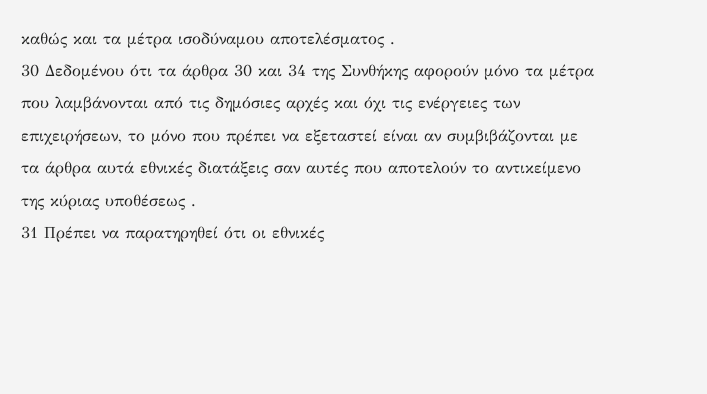καθώς και τα μέτρα ισοδύναμου αποτελέσματος .
30 Δεδομένου ότι τα άρθρα 30 και 34 της Συνθήκης αφορούν μόνο τα μέτρα που λαμβάνονται από τις δημόσιες αρχές και όχι τις ενέργειες των επιχειρήσεων, το μόνο που πρέπει να εξεταστεί είναι αν συμβιβάζονται με τα άρθρα αυτά εθνικές διατάξεις σαν αυτές που αποτελούν το αντικείμενο της κύριας υποθέσεως .
31 Πρέπει να παρατηρηθεί ότι οι εθνικές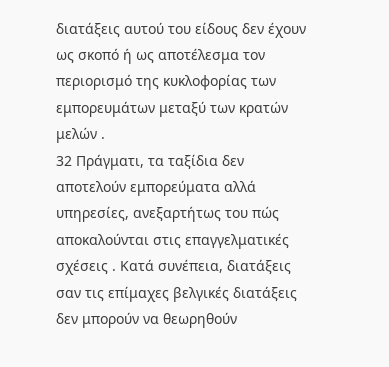διατάξεις αυτού του είδους δεν έχουν ως σκοπό ή ως αποτέλεσμα τον περιορισμό της κυκλοφορίας των εμπορευμάτων μεταξύ των κρατών μελών .
32 Πράγματι, τα ταξίδια δεν αποτελούν εμπορεύματα αλλά υπηρεσίες, ανεξαρτήτως του πώς αποκαλούνται στις επαγγελματικές σχέσεις . Κατά συνέπεια, διατάξεις σαν τις επίμαχες βελγικές διατάξεις δεν μπορούν να θεωρηθούν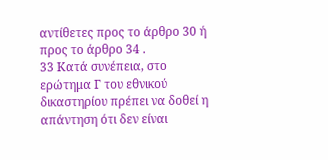αντίθετες προς το άρθρο 30 ή προς το άρθρο 34 .
33 Κατά συνέπεια, στο ερώτημα Γ του εθνικού δικαστηρίου πρέπει να δοθεί η απάντηση ότι δεν είναι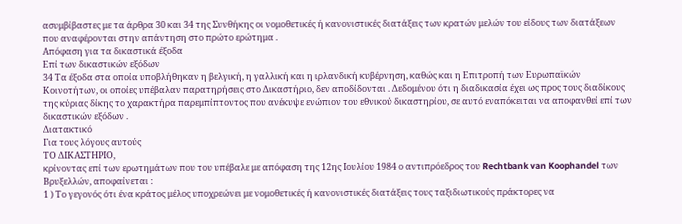ασυμβίβαστες με τα άρθρα 30 και 34 της Συνθήκης οι νομοθετικές ή κανονιστικές διατάξεις των κρατών μελών του είδους των διατάξεων που αναφέρονται στην απάντηση στο πρώτο ερώτημα .
Απόφαση για τα δικαστικά έξοδα
Επί των δικαστικών εξόδων
34 Τα έξοδα στα οποία υποβλήθηκαν η βελγική, η γαλλική και η ιρλανδική κυβέρνηση, καθώς και η Επιτροπή των Ευρωπαϊκών Κοινοτήτων, οι οποίες υπέβαλαν παρατηρήσεις στο Δικαστήριο, δεν αποδίδονται . Δεδομένου ότι η διαδικασία έχει ως προς τους διαδίκους της κύριας δίκης το χαρακτήρα παρεμπίπτοντος που ανέκυψε ενώπιον του εθνικού δικαστηρίου, σε αυτό εναπόκειται να αποφανθεί επί των δικαστικών εξόδων .
Διατακτικό
Για τους λόγους αυτούς
ΤΟ ΔΙΚΑΣΤΗΡΙΟ,
κρίνοντας επί των ερωτημάτων που του υπέβαλε με απόφαση της 12ης Ιουλίου 1984 ο αντιπρόεδρος του Rechtbank van Koophandel των Βρυξελλών, αποφαίνεται :
1 ) Το γεγονός ότι ένα κράτος μέλος υποχρεώνει με νομοθετικές ή κανονιστικές διατάξεις τους ταξιδιωτικούς πράκτορες να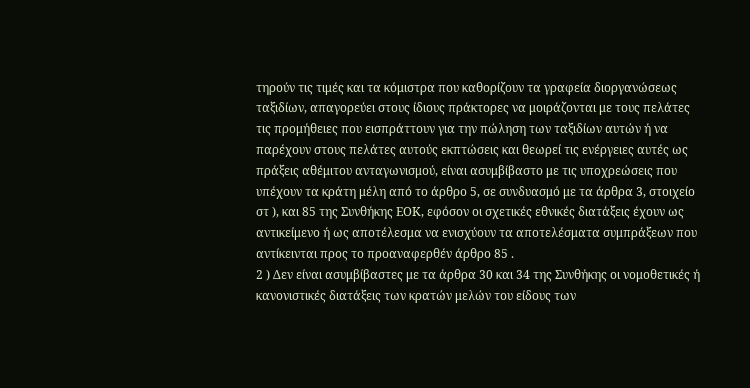τηρούν τις τιμές και τα κόμιστρα που καθορίζουν τα γραφεία διοργανώσεως ταξιδίων, απαγορεύει στους ίδιους πράκτορες να μοιράζονται με τους πελάτες τις προμήθειες που εισπράττουν για την πώληση των ταξιδίων αυτών ή να παρέχουν στους πελάτες αυτούς εκπτώσεις και θεωρεί τις ενέργειες αυτές ως πράξεις αθέμιτου ανταγωνισμού, είναι ασυμβίβαστο με τις υποχρεώσεις που υπέχουν τα κράτη μέλη από το άρθρο 5, σε συνδυασμό με τα άρθρα 3, στοιχείο στ ), και 85 της Συνθήκης ΕΟΚ, εφόσον οι σχετικές εθνικές διατάξεις έχουν ως αντικείμενο ή ως αποτέλεσμα να ενισχύουν τα αποτελέσματα συμπράξεων που αντίκεινται προς το προαναφερθέν άρθρο 85 .
2 ) Δεν είναι ασυμβίβαστες με τα άρθρα 30 και 34 της Συνθήκης οι νομοθετικές ή κανονιστικές διατάξεις των κρατών μελών του είδους των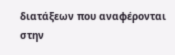διατάξεων που αναφέρονται στην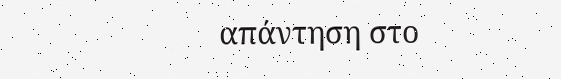απάντηση στο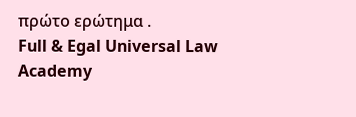πρώτο ερώτημα .
Full & Egal Universal Law Academy